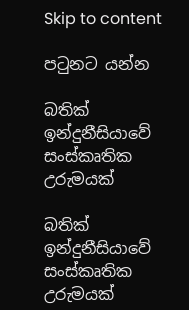Skip to content

පටුනට යන්න

බතික් ඉන්දුනීසියාවේ සංස්කෘතික උරුමයක්

බතික් ඉන්දුනීසියාවේ සංස්කෘතික උරුමයක්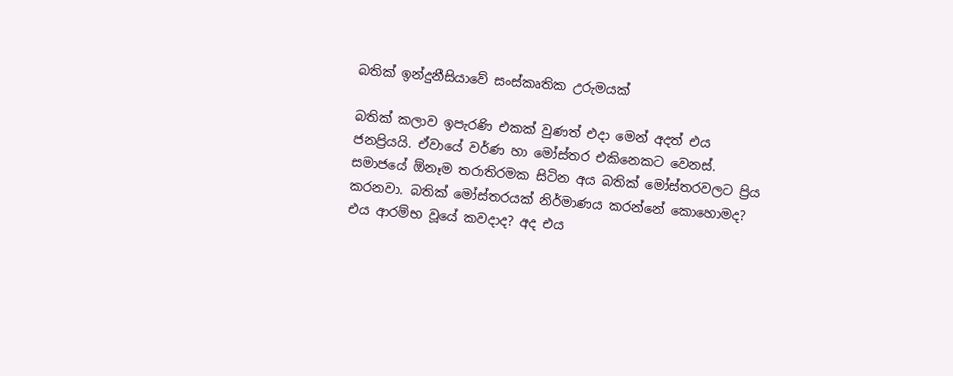බතික් ඉන්දුනීසියාවේ සංස්කෘතික උරුමයක්

බතික් කලාව ඉපැරණි එකක් වුණත් එදා මෙන් අදත් එය ජනප්‍රියයි. ඒවායේ වර්ණ හා මෝස්තර එකිනෙකට වෙනස්. සමාජයේ ඕනෑම තරාතිරමක සිටින අය බතික් මෝස්තරවලට ප්‍රිය කරනවා. බතික් මෝස්තරයක් නිර්මාණය කරන්නේ කොහොමද? එය ආරම්භ වූයේ කවදාද? අද එය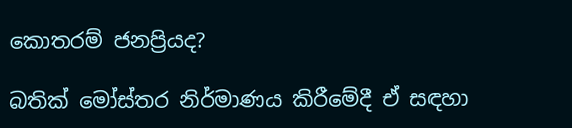කොතරම් ජනප්‍රියද?

බතික් මෝස්තර නිර්මාණය කිරීමේදී ඒ සඳහා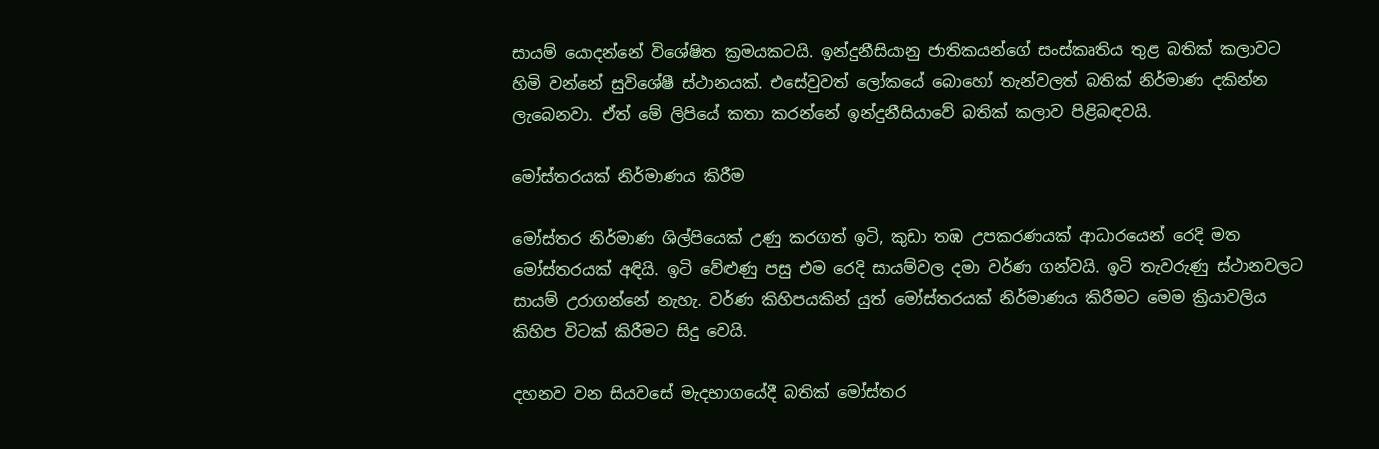සායම් යොදන්නේ විශේෂිත ක්‍රමයකටයි. ඉන්දුනීසියානු ජාතිකයන්ගේ සංස්කෘතිය තුළ බතික් කලාවට හිමි වන්නේ සුවිශේෂී ස්ථානයක්. එසේවුවත් ලෝකයේ බොහෝ තැන්වලත් බතික් නිර්මාණ දකින්න ලැබෙනවා. ඒත් මේ ලිපියේ කතා කරන්නේ ඉන්දුනීසියාවේ බතික් කලාව පිළිබඳවයි.

මෝස්තරයක් නිර්මාණය කිරීම

මෝස්තර නිර්මාණ ශිල්පියෙක් උණු කරගත් ඉටි, කුඩා තඹ උපකරණයක් ආධාරයෙන් රෙදි මත මෝස්තරයක් අඳියි. ඉටි වේළුණු පසු එම රෙදි සායම්වල දමා වර්ණ ගන්වයි. ඉටි තැවරුණු ස්ථානවලට සායම් උරාගන්නේ නැහැ. වර්ණ කිහිපයකින් යුත් මෝස්තරයක් නිර්මාණය කිරීමට මෙම ක්‍රියාවලිය කිහිප විටක් කිරීමට සිදු වෙයි.

දහනව වන සියවසේ මැදභාගයේදී බතික් මෝස්තර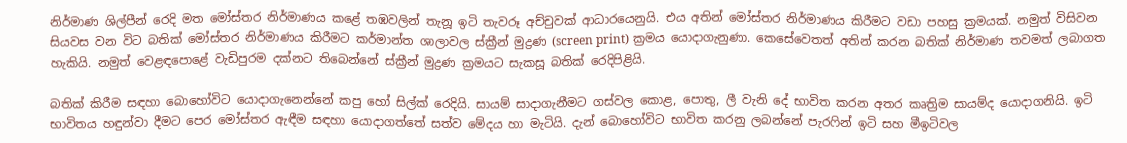නිර්මාණ ශිල්පීන් රෙදි මත මෝස්තර නිර්මාණය කළේ තඹවලින් තැනූ ඉටි තැවරූ අච්චුවක් ආධාරයෙනුයි. එය අතින් මෝස්තර නිර්මාණය කිරීමට වඩා පහසු ක්‍රමයක්. නමුත් විසිවන සියවස වන විට බතික් මෝස්තර නිර්මාණය කිරීමට කර්මාන්ත ශාලාවල ස්ක්‍රීන් මුද්‍රණ (screen print) ක්‍රමය යොදාගැනුණා. කෙසේවෙතත් අතින් කරන බතික් නිර්මාණ තවමත් ලබාගත හැකියි. නමුත් වෙළඳපොළේ වැඩිපුරම දක්නට තිබෙන්නේ ස්ක්‍රීන් මුද්‍රණ ක්‍රමයට සැකසූ බතික් රෙදිපිළියි.

බතික් කිරීම සඳහා බොහෝවිට යොදාගැනෙන්නේ කපු හෝ සිල්ක් රෙදියි. සායම් සාදාගැනීමට ගස්වල කොළ, පොතු, ලී වැනි දේ භාවිත කරන අතර කෘත්‍රිම සායම්ද යොදාගනියි. ඉටි භාවිතය හඳුන්වා දීමට පෙර මෝස්තර ඇඳීම සඳහා යොදාගත්තේ සත්ව මේදය හා මැටියි. දැන් බොහෝවිට භාවිත කරනු ලබන්නේ පැරෆින් ඉටි සහ මීඉටිවල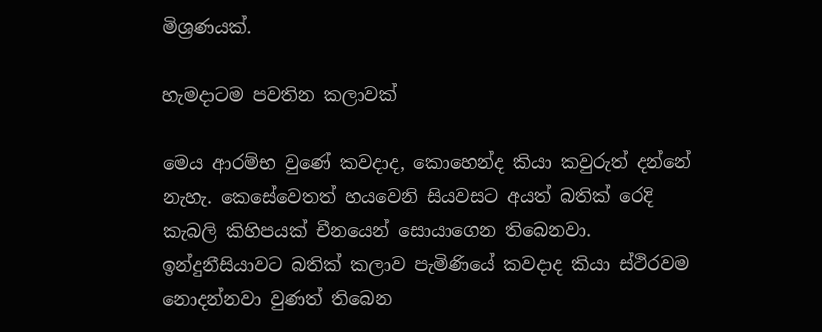මිශ්‍රණයක්.

හැමදාටම පවතින කලාවක්

මෙය ආරම්භ වුණේ කවදාද, කොහෙන්ද කියා කවුරුත් දන්නේ නැහැ. කෙසේවෙතත් හයවෙනි සියවසට අයත් බතික් රෙදි කැබලි කිහිපයක් චීනයෙන් සොයාගෙන තිබෙනවා. ඉන්දුනීසියාවට බතික් කලාව පැමිණියේ කවදාද කියා ස්ථිරවම නොදන්නවා වුණත් තිබෙන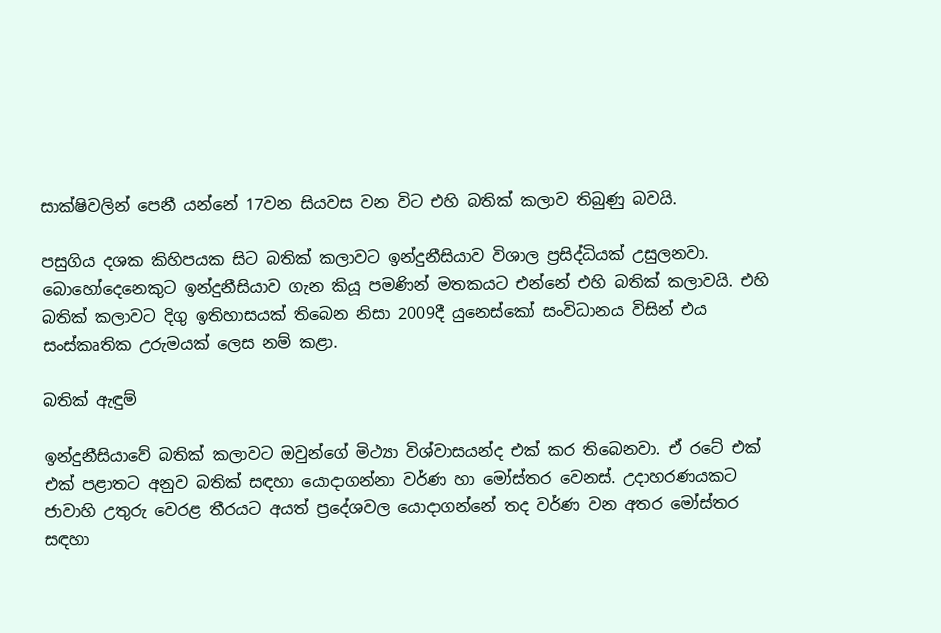සාක්ෂිවලින් පෙනී යන්නේ 17වන සියවස වන විට එහි බතික් කලාව තිබුණු බවයි.

පසුගිය දශක කිහිපයක සිට බතික් කලාවට ඉන්දුනීසියාව විශාල ප්‍රසිද්ධියක් උසුලනවා. බොහෝදෙනෙකුට ඉන්දුනීසියාව ගැන කියූ පමණින් මතකයට එන්නේ එහි බතික් කලාවයි. එහි බතික් කලාවට දිගු ඉතිහාසයක් තිබෙන නිසා 2009දී යුනෙස්කෝ සංවිධානය විසින් එය සංස්කෘතික උරුමයක් ලෙස නම් කළා.

බතික් ඇඳුම්

ඉන්දුනීසියාවේ බතික් කලාවට ඔවුන්ගේ මිථ්‍යා විශ්වාසයන්ද එක් කර තිබෙනවා. ඒ රටේ එක් එක් පළාතට අනුව බතික් සඳහා යොදාගන්නා වර්ණ හා මෝස්තර වෙනස්. උදාහරණයකට ජාවාහි උතුරු වෙරළ තීරයට අයත් ප්‍රදේශවල යොදාගන්නේ තද වර්ණ වන අතර මෝස්තර සඳහා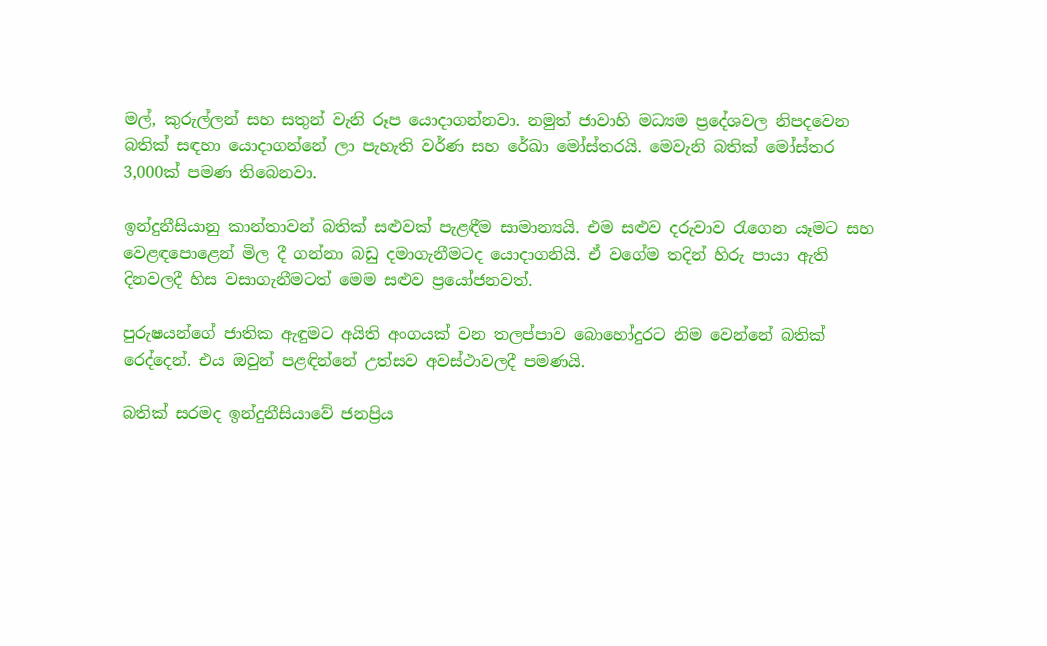මල්, කුරුල්ලන් සහ සතුන් වැනි රූප යොදාගන්නවා. නමුත් ජාවාහි මධ්‍යම ප්‍රදේශවල නිපදවෙන බතික් සඳහා යොදාගන්නේ ලා පැහැති වර්ණ සහ රේඛා මෝස්තරයි. මෙවැනි බතික් මෝස්තර 3,000ක් පමණ තිබෙනවා.

ඉන්දුනීසියානු කාන්තාවන් බතික් සළුවක් පැළඳීම සාමාන්‍යයි. එම සළුව දරුවාව රැගෙන යෑමට සහ වෙළඳපොළෙන් මිල දී ගන්නා බඩු දමාගැනීමටද යොදාගනියි. ඒ වගේම තදින් හිරු පායා ඇති දිනවලදී හිස වසාගැනීමටත් මෙම සළුව ප්‍රයෝජනවත්.

පුරුෂයන්ගේ ජාතික ඇඳුමට අයිති අංගයක් වන තලප්පාව බොහෝදුරට නිම වෙන්නේ බතික් රෙද්දෙන්. එය ඔවුන් පළඳින්නේ උත්සව අවස්ථාවලදී පමණයි.

බතික් සරමද ඉන්දුනීසියාවේ ජනප්‍රිය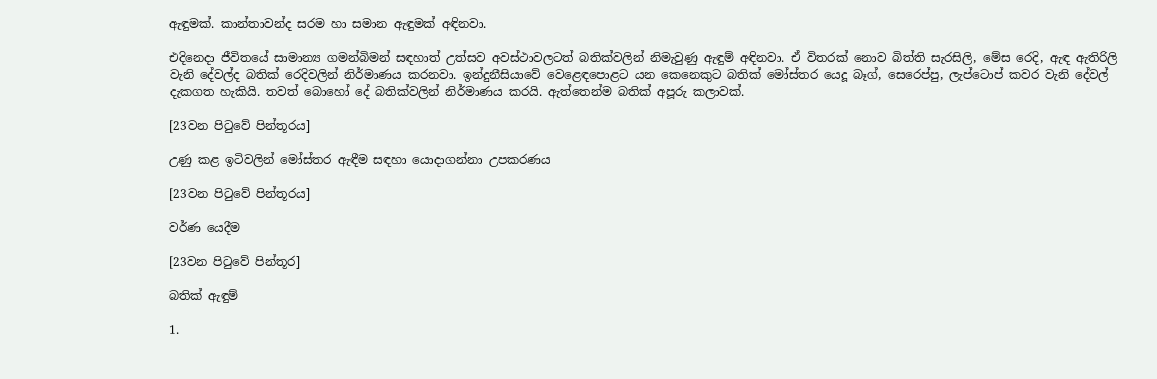ඇඳුමක්. කාන්තාවන්ද සරම හා සමාන ඇඳුමක් අඳිනවා.

එදිනෙදා ජීවිතයේ සාමාන්‍ය ගමන්බිමන් සඳහාත් උත්සව අවස්ථාවලටත් බතික්වලින් නිමැවුණු ඇඳුම් අඳිනවා. ඒ විතරක් නොව බිත්ති සැරසිලි, මේස රෙදි, ඇඳ ඇතිරිලි වැනි දේවල්ද බතික් රෙදිවලින් නිර්මාණය කරනවා. ඉන්දුනීසියාවේ වෙළෙඳපොළට යන කෙනෙකුට බතික් මෝස්තර යෙදූ බෑග්, සෙරෙප්පු, ලැප්ටොප් කවර වැනි දේවල් දැකගත හැකියි. තවත් බොහෝ දේ බතික්වලින් නිර්මාණය කරයි. ඇත්තෙන්ම බතික් අපූරු කලාවක්.

[23වන පිටුවේ පින්තූරය]

උණු කළ ඉටිවලින් මෝස්තර ඇඳීම සඳහා යොදාගන්නා උපකරණය

[23වන පිටුවේ පින්තූරය]

වර්ණ යෙදීම

[23වන පිටුවේ පින්තූර]

බතික් ඇඳුම්

1.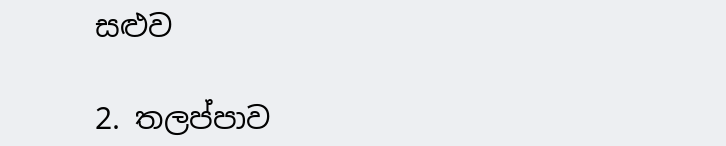සළුව

2. තලප්පාව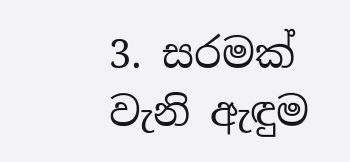3. සරමක් වැනි ඇඳුම